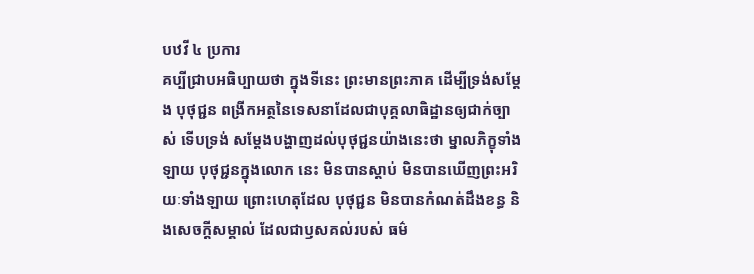បឋវី ៤ ប្រការ
គប្បីជ្រាបអធិប្បាយថា ក្នុងទីនេះ ព្រះមានព្រះភាគ ដើម្បីទ្រង់សម្តែង បុថុជ្ជន ពង្រីកអត្ថនៃទេសនាដែលជាបុគ្គលាធិដ្ឋានឲ្យជាក់ច្បាស់ ទើបទ្រង់ សម្តែងបង្ហាញដល់បុថុជ្ជនយ៉ាងនេះថា ម្នាលភិក្ខុទាំងឡាយ បុថុជ្ជនក្នុងលោក នេះ មិនបានស្តាប់ មិនបានឃើញព្រះអរិយៈទាំងឡាយ ព្រោះហេតុដែល បុថុជ្ជន មិនបានកំណត់ដឹងខន្ធ និងសេចក្តីសម្គាល់ ដែលជាឫសគល់របស់ ធម៌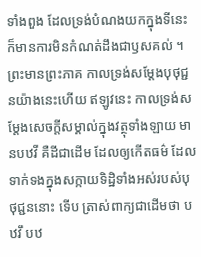ទាំងពួង ដែលទ្រង់បំណងយកក្នុងទីនេះ ក៏មានការមិនកំណត់ដឹងជាឫសគល់ ។ ព្រះមានព្រះភាគ កាលទ្រង់សម្តែងបុថុជ្ជនយ៉ាងនេះហើយ ឥឡូវនេះ កាលទ្រង់សម្តែងសេចក្តីសម្គាល់ក្នុងវត្ថុទាំងឡាយ មានបឋវី គឺដីជាដើម ដែលឲ្យកើតធម៌ ដែលទាក់ទងក្នុងសក្កាយទិដ្ឋិទាំងអស់របស់បុថុជ្ជននោះ ទើប ត្រាស់ពាក្យជាដើមថា បឋវឹ បឋ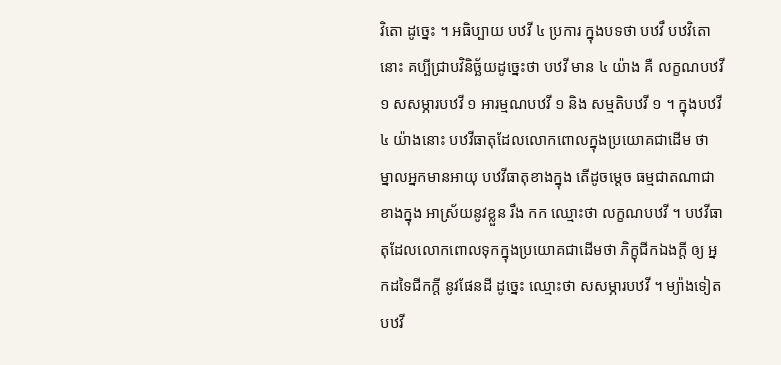វិតោ ដូច្នេះ ។ អធិប្បាយ បឋវី ៤ ប្រការ ក្នុងបទថា បឋវឹ បឋវិតោ នោះ គប្បីជ្រាបវិនិច្ឆ័យដូច្នេះថា បឋវី មាន ៤ យ៉ាង គឺ លក្ខណបឋវី ១ សសម្ភារបឋវី ១ អារម្មណបឋវី ១ និង សម្មតិបឋវី ១ ។ ក្នុងបឋវី ៤ យ៉ាងនោះ បឋវីធាតុដែលលោកពោលក្នុងប្រយោគជាដើម ថា ម្នាលអ្នកមានអាយុ បឋវីធាតុខាងក្នុង តើដូចម្តេច ធម្មជាតណាជា ខាងក្នុង អាស្រ័យនូវខ្លួន រឹង កក ឈ្មោះថា លក្ខណបឋវី ។ បឋវីធាតុដែលលោកពោលទុកក្នុងប្រយោគជាដើមថា ភិក្ខុជីកឯងក្តី ឲ្យ អ្នកដទៃជីកក្តី នូវផែនដី ដូច្នេះ ឈ្មោះថា សសម្ភារបឋវី ។ ម្យ៉ាងទៀត បឋវី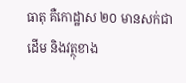ធាតុ គឺកោដ្ឋាស ២០ មានសក់ជាដើម និងវត្ថុខាង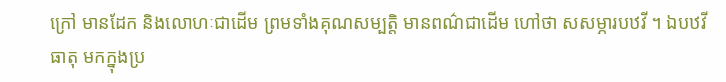ក្រៅ មានដែក និងលោហៈជាដើម ព្រមទាំងគុណសម្បត្តិ មានពណ៌ជាដើម ហៅថា សសម្ភារបឋវី ។ ឯបឋវីធាតុ មកក្នុងប្រ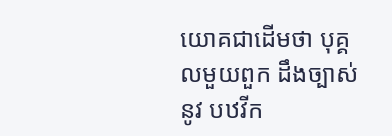យោគជាដើមថា បុគ្គលមួយពួក ដឹងច្បាស់នូវ បឋវីក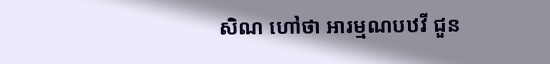សិណ ហៅថា អារម្មណបឋវី ជួន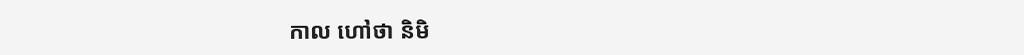កាល ហៅថា និមិ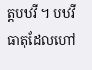ត្តបឋវី ។ បឋវីធាតុដែលហៅ